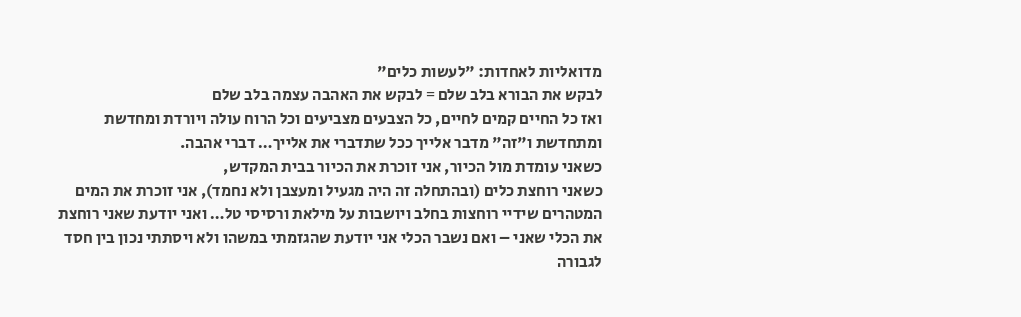מדואליות לאחדות: "לעשות כלים"
לבקש את הבורא בלב שלם = לבקש את האהבה עצמה בלב שלם
ואז כל החיים קמים לחיים, כל הצבעים מצביעים וכל הרוח עולה ויורדת ומחדשת ומתחדשת ו"זה" מדבר אלייך ככל שתדברי את אלייך… דברי אהבה.
כשאני עומדת מול הכיור, אני זוכרת את הכיור בבית המקדש,
כשאני רוחצת כלים (ובהתחלה זה היה מגעיל ומעצבן ולא נחמד), אני זוכרת את המים המטהרים שידיי רוחצות בחלב ויושבות על מילאת ורסיסי טל… ואני יודעת שאני רוחצת את הכלי שאני – ואם נשבר הכלי אני יודעת שהגזמתי במשהו ולא ויסתתי נכון בין חסד לגבורה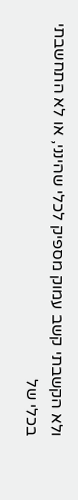ולא הקשבתי קשב עמוק מספיק לכלי שהינני, או לא התחשבתי בכלי של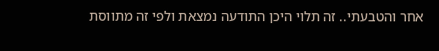אחר והטבעתי.. זה תלוי היכן התודעה נמצאת ולפי זה מתווסת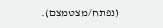(נפתח/מצטמצם).